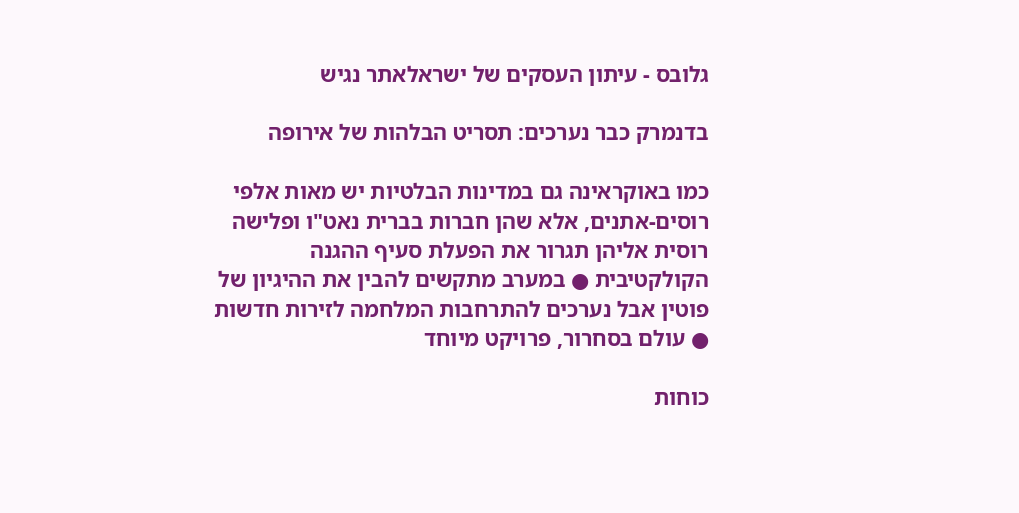גלובס - עיתון העסקים של ישראלאתר נגיש

בדנמרק כבר נערכים: תסריט הבלהות של אירופה

כמו באוקראינה גם במדינות הבלטיות יש מאות אלפי רוסים-אתנים, אלא שהן חברות בברית נאט"ו ופלישה רוסית אליהן תגרור את הפעלת סעיף ההגנה הקולקטיבית ● במערב מתקשים להבין את ההיגיון של פוטין אבל נערכים להתרחבות המלחמה לזירות חדשות ● עולם בסחרור, פרויקט מיוחד

כוחות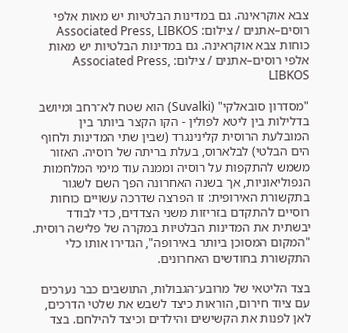צבא אוקראינה. גם במדינות הבלטיות יש מאות אלפי רוסים–אתנים / צילום: Associated Press, LIBKOS
כוחות צבא אוקראינה. גם במדינות הבלטיות יש מאות אלפי רוסים–אתנים / צילום: Associated Press, LIBKOS

"מסדרון סובאלקי" (Suvalki) הוא שטח לא־רחב ומיושב בדלילות בין ליטא לפולין - הקו הקצר ביותר בין המובלעת הרוסית קלינינגרד (שבין שתי המדינות ולחוף הים הבלטי) לבלארוס, בעלת בריתה של רוסיה. האזור משמש להתקפות על רוסיה וממנה עוד מימי המלחמות הנפוליאוניות, אך בשנה האחרונה הפך השם לשגור בתקשורת האירופית: זו הפרצה שדרכה עשויים כוחות רוסיים להתקדם בזריזות משני הצדדים, כדי לבודד יבשתית את המדינות הבלטיות במקרה של פלישה רוסית. "המקום המסוכן ביותר באירופה", הגדירו אותו כלי התקשורת בחודשים האחרונים.

בצד הליטאי של מרובע־הגבולות, התושבים כבר נערכים עם ציוד חירום, הוראות כיצד לשבש את שלטי הדרכים, לאן לפנות את הקשישים והילדים וכיצד להילחם. בצד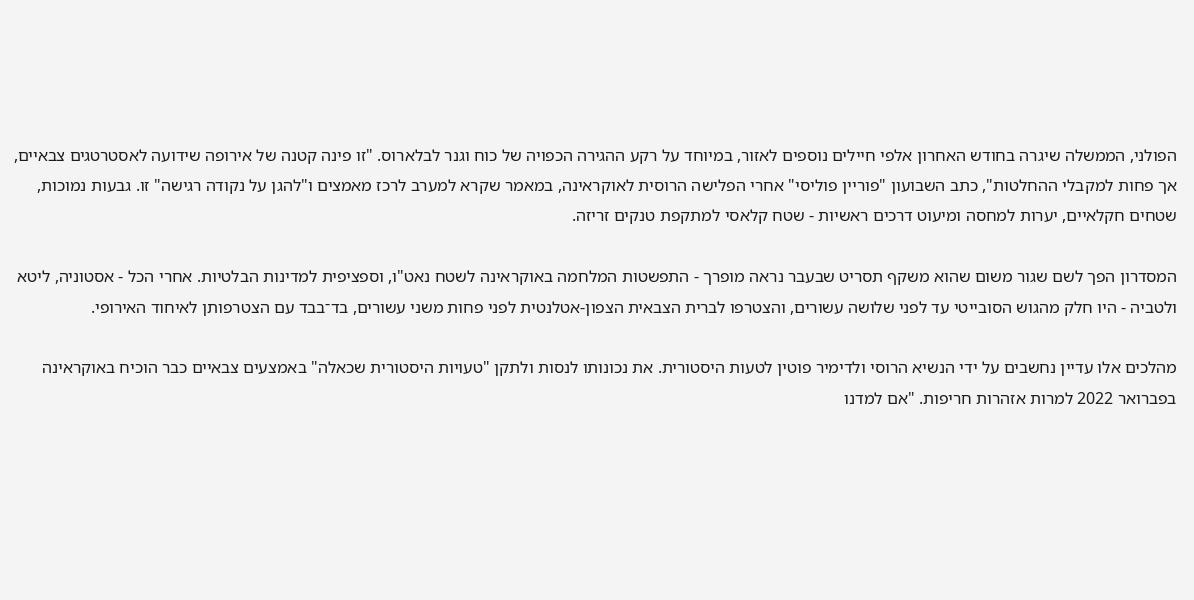הפולני, הממשלה שיגרה בחודש האחרון אלפי חיילים נוספים לאזור, במיוחד על רקע ההגירה הכפויה של כוח וגנר לבלארוס. "זו פינה קטנה של אירופה שידועה לאסטרטגים צבאיים, אך פחות למקבלי ההחלטות", כתב השבועון "פוריין פוליסי" אחרי הפלישה הרוסית לאוקראינה, במאמר שקרא למערב לרכז מאמצים ו"להגן על נקודה רגישה" זו. גבעות נמוכות, שטחים חקלאיים, יערות למחסה ומיעוט דרכים ראשיות - שטח קלאסי למתקפת טנקים זריזה.

המסדרון הפך לשם שגור משום שהוא משקף תסריט שבעבר נראה מופרך - התפשטות המלחמה באוקראינה לשטח נאט"ו, וספציפית למדינות הבלטיות. אחרי הכל - אסטוניה, ליטא ולטביה - היו חלק מהגוש הסובייטי עד לפני שלושה עשורים, והצטרפו לברית הצבאית הצפון-אטלנטית לפני פחות משני עשורים, בד־בבד עם הצטרפותן לאיחוד האירופי.

מהלכים אלו עדיין נחשבים על ידי הנשיא הרוסי ולדימיר פוטין לטעות היסטורית. את נכונותו לנסות ולתקן "טעויות היסטורית שכאלה" באמצעים צבאיים כבר הוכיח באוקראינה בפברואר 2022 למרות אזהרות חריפות. "אם למדנו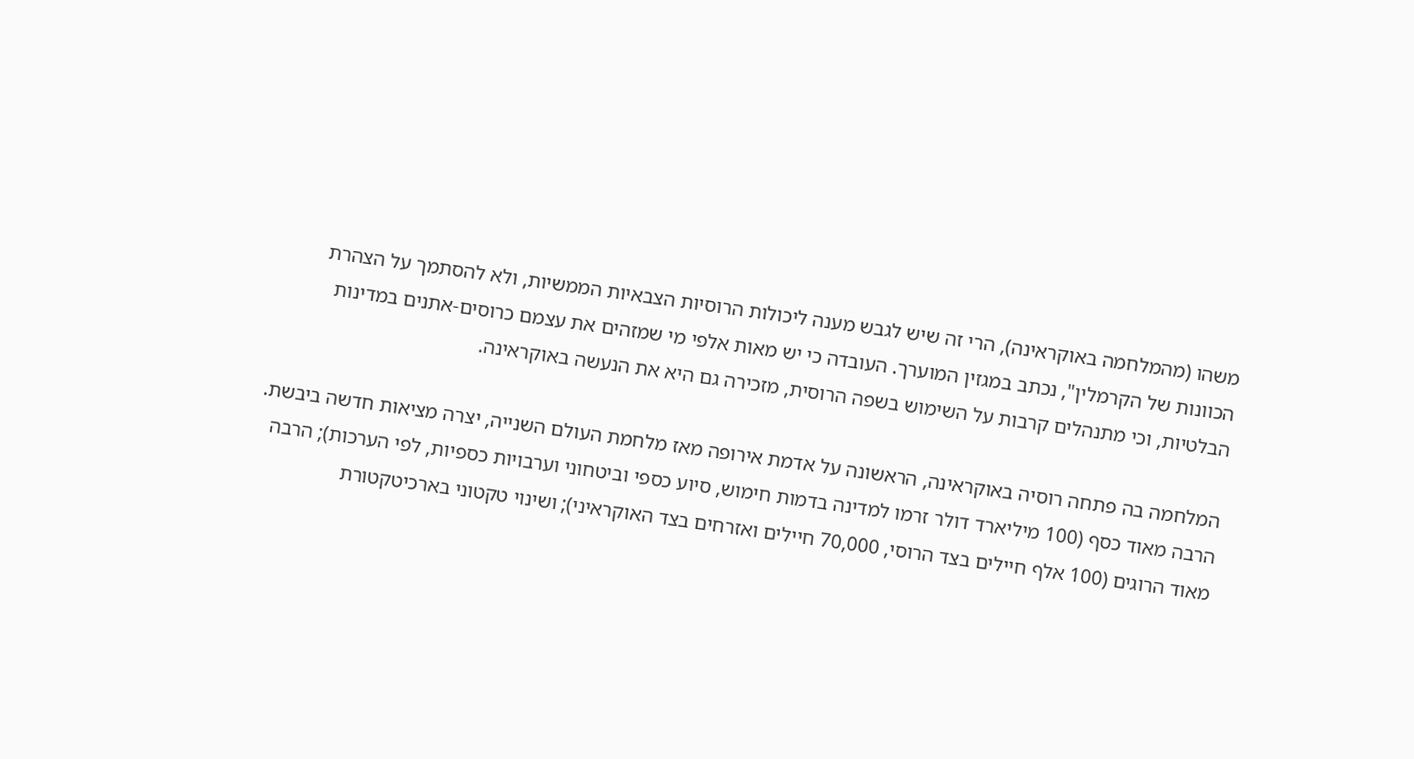משהו (מהמלחמה באוקראינה), הרי זה שיש לגבש מענה ליכולות הרוסיות הצבאיות הממשיות, ולא להסתמך על הצהרת הכוונות של הקרמלין", נכתב במגזין המוערך. העובדה כי יש מאות אלפי מי שמזהים את עצמם כרוסים-אתנים במדינות הבלטיות, וכי מתנהלים קרבות על השימוש בשפה הרוסית, מזכירה גם היא את הנעשה באוקראינה.

המלחמה בה פתחה רוסיה באוקראינה, הראשונה על אדמת אירופה מאז מלחמת העולם השנייה, יצרה מציאות חדשה ביבשת. הרבה מאוד כסף (100 מיליארד דולר זרמו למדינה בדמות חימוש, סיוע כספי וביטחוני וערבויות כספיות, לפי הערכות); הרבה מאוד הרוגים (100 אלף חיילים בצד הרוסי, 70,000 חיילים ואזרחים בצד האוקראיני); ושינוי טקטוני בארכיטקטורת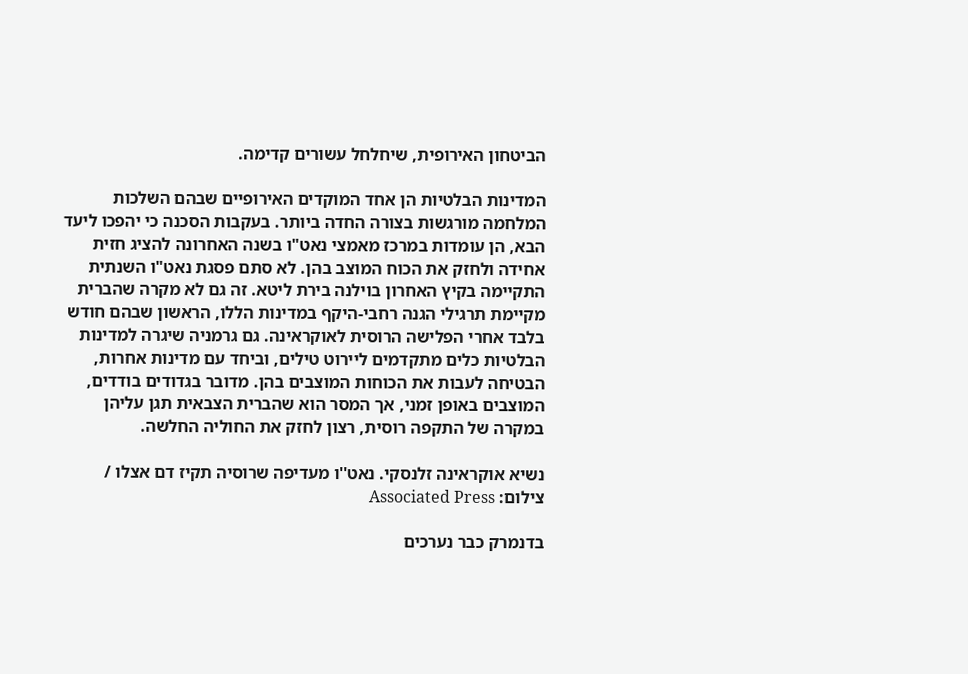הביטחון האירופית, שיחלחל עשורים קדימה.

המדינות הבלטיות הן אחד המוקדים האירופיים שבהם השלכות המלחמה מורגשות בצורה החדה ביותר. בעקבות הסכנה כי יהפכו ליעד הבא, הן עומדות במרכז מאמצי נאט"ו בשנה האחרונה להציג חזית אחידה ולחזק את הכוח המוצב בהן. לא סתם פסגת נאט"ו השנתית התקיימה בקיץ האחרון בוילנה בירת ליטא. זה גם לא מקרה שהברית מקיימת תרגילי הגנה רחבי-היקף במדינות הללו, הראשון שבהם חודש בלבד אחרי הפלישה הרוסית לאוקראינה. גם גרמניה שיגרה למדינות הבלטיות כלים מתקדמים ליירוט טילים, וביחד עם מדינות אחרות, הבטיחה לעבות את הכוחות המוצבים בהן. מדובר בגדודים בודדים, המוצבים באופן זמני, אך המסר הוא שהברית הצבאית תגן עליהן במקרה של התקפה רוסית, רצון לחזק את החוליה החלשה.

נשיא אוקראינה זלנסקי. נאט''ו מעדיפה שרוסיה תקיז דם אצלו / צילום: Associated Press

בדנמרק כבר נערכים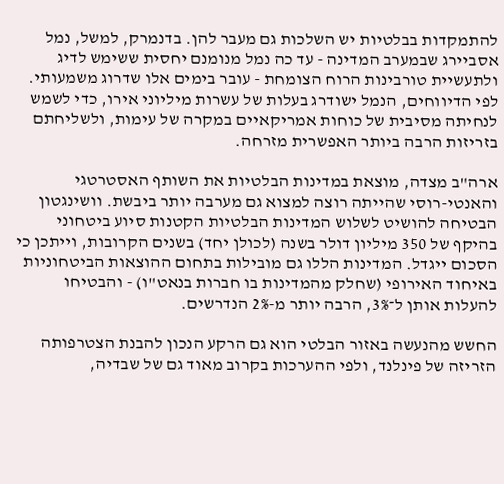להתמקדות בבלטיות יש השלכות גם מעבר להן. בדנמרק, למשל, נמל אסביירג שבמערב המדינה - עד כה נמל מנומנם יחסית ששימש לדיג ולתעשיית טורבינות הרוח הצומחת - עובר בימים אלו שדרוג משמעותי. לפי הדיווחים, הנמל ישודרג בעלות של עשרות מיליוני אירו, כדי לשמש לנחיתה מסיבית של כוחות אמריקאיים במקרה של עימות, ולשליחתם בזריזות הרבה ביותר האפשרית מזרחה.

ארה"ב מצדה, מוצאת במדינות הבלטיות את השותף האסטרטגי והאנטי-רוסי שהייתה רוצה למצוא גם מערבה יותר ביבשת. וושינגטון הבטיחה להושיט לשלוש המדינות הבלטיות הקטנות סיוע ביטחוני בהיקף של 350 מיליון דולר בשנה (לכולן יחד) בשנים הקרובות, וייתכן כי הסכום ייגדל. המדינות הללו גם מובילות בתחום ההוצאות הביטחוניות באיחוד האירופי (שחלק מהמדינות בו חברות בנאט"ו) - והבטיחו להעלות אותן ל־3%, הרבה יותר מ-2% הנדרשים.

החשש מהנעשה באזור הבלטי הוא גם הרקע הנכון להבנת הצטרפותה הזריזה של פינלנד, ולפי ההערכות בקרוב מאוד גם של שבדיה,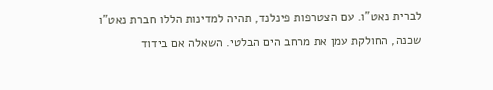לברית נאט"ו. עם הצטרפות פינלנד, תהיה למדינות הללו חברת נאט"ו שכנה, החולקת עמן את מרחב הים הבלטי. השאלה אם בידוד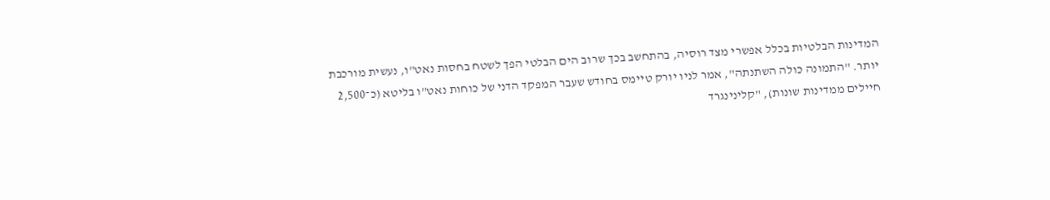המדינות הבלטיות בכלל אפשרי מצד רוסיה, בהתחשב בכך שרוב הים הבלטי הפך לשטח בחסות נאט"ו, נעשית מורכבת יותר. "התמונה כולה השתנתה", אמר לניו יורק טיימס בחודש שעבר המפקד הדני של כוחות נאט"ו בליטא (כ־2,500 חיילים ממדינות שונות), "קלינינגרד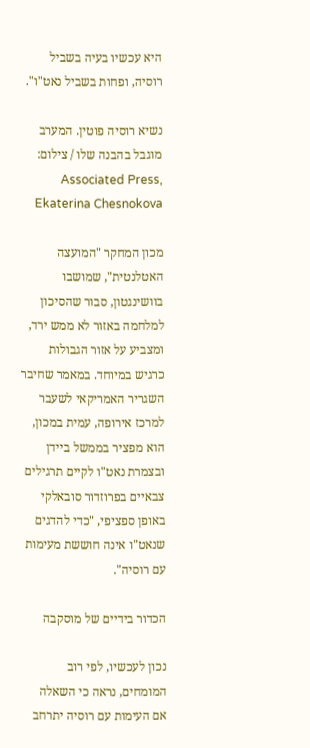היא עכשיו בעיה בשביל רוסיה, ופחות בשביל נאט"ו".

נשיא רוסיה פוטין. המערב מוגבל בהבנה שלו / צילום: Associated Press, Ekaterina Chesnokova

מכון המחקר "המועצה האטלנטית", שמושבו בוושינגטון, סבור שהסיכון למלחמה באזור לא ממש ירד, ומצביע על אזור הגבולות כרגיש במיוחד. במאמר שחיבר השגריר האמריקאי לשעבר למרכז אירופה, עמית במכון, הוא מפציר בממשל ביידן ובצמרת נאט"ו לקיים תרגילים צבאיים בפרוזדור סובאלקי באופן ספציפי, "כדי להדגים שנאט"ו אינה חוששת מעימות עם רוסיה".

הכדור בידיים של מוסקבה

נכון לעכשיו, לפי רוב המומחים, נראה כי השאלה אם העימות עם רוסיה יתרחב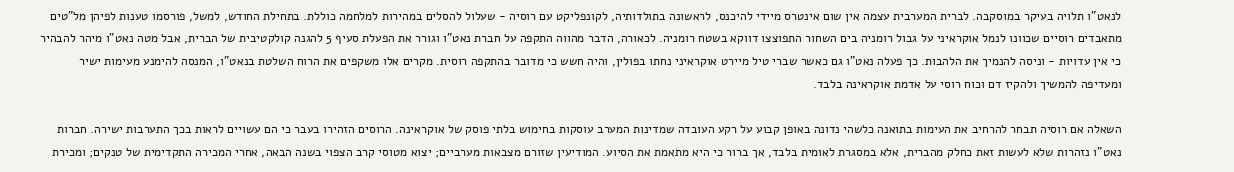לנאט"ו תלויה בעיקר במוסקבה. לברית המערבית עצמה אין שום אינטרס מיידי להיכנס, לראשונה בתולדותיה, לקונפליקט עם רוסיה - שעלול להסלים במהירות למלחמה כוללת. בתחילת החודש, למשל, פורסמו טענות לפיהן מל"טים מתאבדים רוסיים שכוונו לנמל אוקראיני על גבול רומניה בים השחור התפוצצו דווקא בשטח רומניה. לכאורה, הדבר מהווה התקפה על חברת נאט"ו וגורר את הפעלת סעיף 5 להגנה קולקטיבית של הברית, אבל מטה נאט"ו מיהר להבהיר כי אין עדויות - וניסה להנמיך את הלהבות. כך פעלה נאט"ו גם כאשר שברי טיל מיירט אוקראיני נחתו בפולין, והיה חשש כי מדובר בהתקפה רוסית. מקרים אלו משקפים את הרוח השלטת בנאט"ו, המנסה להימנע מעימות ישיר ומעדיפה להמשיך ולהקיז דם וכוח רוסי על אדמת אוקראינה בלבד.

השאלה אם רוסיה תבחר להרחיב את העימות בתואנה כלשהי נדונה באופן קבוע על רקע העובדה שמדינות המערב עוסקות בחימוש בלתי פוסק של אוקראינה. הרוסים הזהירו בעבר כי הם עשויים לראות בכך התערבות ישירה. חברות נאט"ו נזהרות שלא לעשות זאת כחלק מהברית, אלא במסגרת לאומית בלבד, אך ברור כי היא מתאמת את הסיוע. המודיעין שזורם מצבאות מערביים; יצוא מטוסי קרב הצפוי בשנה הבאה, אחרי המכירה התקדימית של טנקים; ומכירת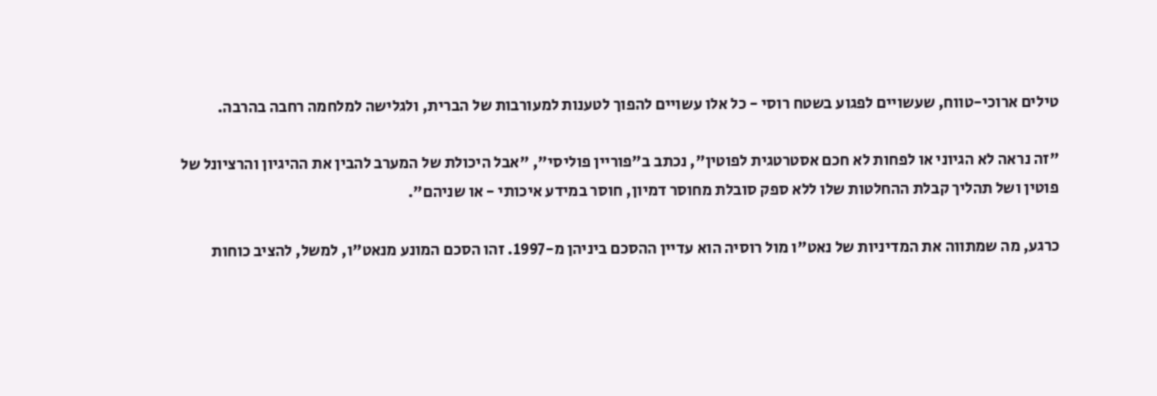טילים ארוכי-טווח, שעשויים לפגוע בשטח רוסי - כל אלו עשויים להפוך לטענות למעורבות של הברית, ולגלישה למלחמה רחבה בהרבה.

"זה נראה לא הגיוני או לפחות לא חכם אסטרטגית לפוטין", נכתב ב"פוריין פוליסי", "אבל היכולת של המערב להבין את ההיגיון והרציונל של פוטין ושל תהליך קבלת ההחלטות שלו ללא ספק סובלת מחוסר דמיון, חוסר במידע איכותי - או שניהם".

כרגע, מה שמתווה את המדיניות של נאט"ו מול רוסיה הוא עדיין ההסכם ביניהן מ-1997. זהו הסכם המונע מנאט"ו, למשל, להציב כוחות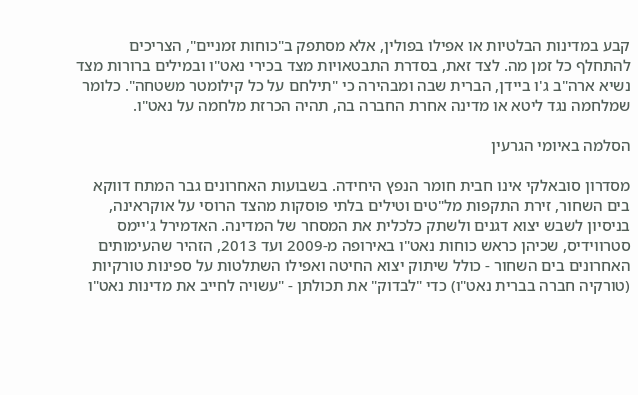קבע במדינות הבלטיות או אפילו בפולין, אלא מסתפק ב"כוחות זמניים", הצריכים להתחלף כל זמן מה. לצד זאת, בסדרת התבטאויות מצד בכירי נאט"ו ובמילים ברורות מצד נשיא ארה"ב ג'ו ביידן, הברית שבה ומבהירה כי "תילחם על כל קילומטר משטחה". כלומר שמלחמה נגד ליטא או מדינה אחרת החברה בה, תהיה הכרזת מלחמה על נאט"ו.

הסלמה באיומי הגרעין

מסדרון סובאלקי אינו חבית חומר הנפץ היחידה. בשבועות האחרונים גבר המתח דווקא בים השחור, זירת התקפות מל"טים וטילים בלתי פוסקות מהצד הרוסי על אוקראינה, בניסיון לשבש יצוא דגנים ולשתק כלכלית את המסחר של המדינה. האדמירל ג'יימס סטרווידיס, שכיהן כראש כוחות נאט"ו באירופה מ-2009 ועד 2013, הזהיר שהעימותים האחרונים בים השחור - כולל שיתוק יצוא החיטה ואפילו השתלטות על ספינות טורקיות (טורקיה חברה בברית נאט"ו) כדי "לבדוק" את תכולתן - "עשויה לחייב את מדינות נאט"ו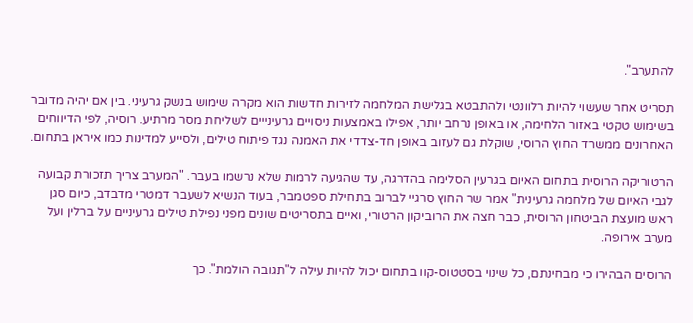להתערב".

תסריט אחר שעשוי להיות רלוונטי ולהתבטא בגלישת המלחמה לזירות חדשות הוא מקרה שימוש בנשק גרעיני. בין אם יהיה מדובר בשימוש טקטי באזור הלחימה, או באופן נרחב יותר, אפילו באמצעות ניסויים גרעינייים לשליחת מסר מרתיע. רוסיה, לפי הדיווחים האחרונים ממשרד החוץ הרוסי, שוקלת גם לעזוב באופן חד-צדדי את האמנה נגד פיתוח טילים, ולסייע למדינות כמו איראן בתחום.

הרטוריקה הרוסית בתחום האיום בגרעין הסלימה בהדרגה, עד שהגיעה לרמות שלא נרשמו בעבר. "המערב צריך תזכורת קבועה לגבי האיום של מלחמה גרעינית" אמר שר החוץ סרגיי לברוב בתחילת ספטמבר, בעוד הנשיא לשעבר דמטרי מדבדב, כיום סגן ראש מועצת הביטחון הרוסית, כבר חצה את הרוביקון הרטורי, ואיים בתסריטים שונים מפני נפילת טילים גרעיניים על ברלין ועל מערב אירופה.

הרוסים הבהירו כי מבחינתם, כל שינוי בסטטוס-קוו בתחום יכול להיות עילה ל"תגובה הולמת". כך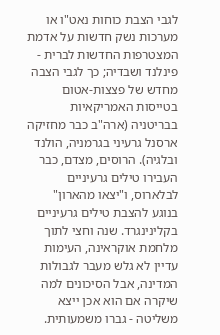לגבי הצבת כוחות נאט"ו או מערכות נשק חדשות על אדמת המצטרפות החדשות לברית - פינלנד ושבדיה; כך לגבי הצבה מחדש של פצצות-אטום בטייסות האמריקאיות בבריטניה (ארה"ב כבר מחזיקה ארסנל גרעיני בגרמניה, הולנד ובלגיה). הרוסים, מצדם, כבר העבירו טילים גרעיניים לבלארוס, ו"יצאו מהארון" בנוגע להצבת טילים גרעיניים בקלינינגרד. שנה וחצי לתוך מלחמת אוקראינה, העימות עדיין לא גלש מעבר לגבולות המדינה, אבל הסיכונים למה שיקרה אם הוא אכן ייצא משליטה - גברו משמעותית.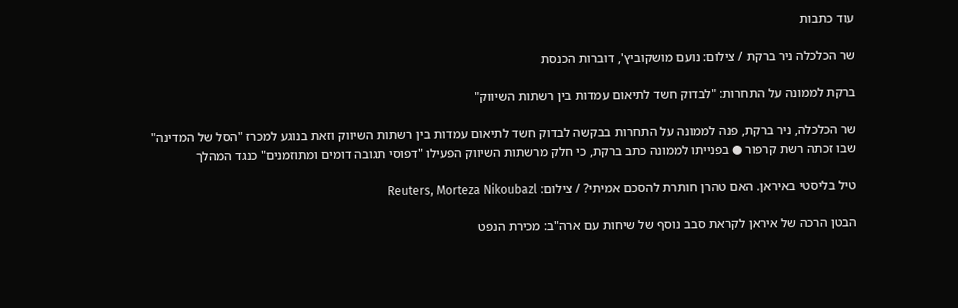עוד כתבות

שר הכלכלה ניר ברקת / צילום: נועם מושקוביץ', דוברות הכנסת

ברקת לממונה על התחרות: "לבדוק חשד לתיאום עמדות בין רשתות השיווק"

שר הכלכלה, ניר ברקת, פנה לממונה על התחרות בבקשה לבדוק חשד לתיאום עמדות בין רשתות השיווק וזאת בנוגע למכרז "הסל של המדינה" שבו זכתה רשת קרפור ● בפנייתו לממונה כתב ברקת, כי חלק מרשתות השיווק הפעילו "דפוסי תגובה דומים ומתוזמנים" כנגד המהלך

טיל בליסטי באיראן. האם טהרן חותרת להסכם אמיתי? / צילום: Reuters, Morteza Nikoubazl

הבטן הרכה של איראן לקראת סבב נוסף של שיחות עם ארה"ב: מכירת הנפט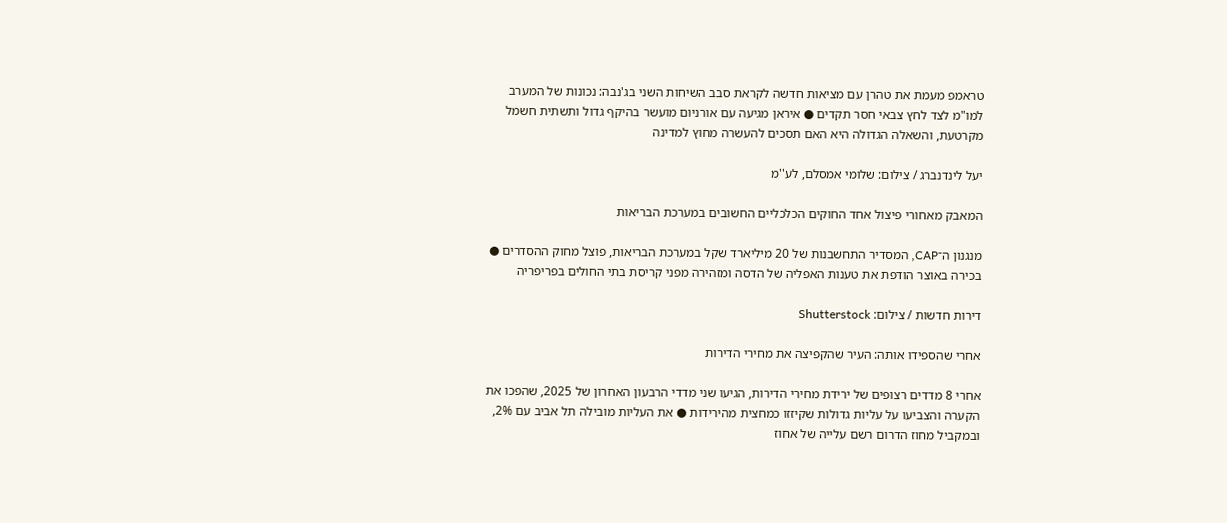טראמפ מעמת את טהרן עם מציאות חדשה לקראת סבב השיחות השני בג'נבה: נכונות של המערב למו"מ לצד לחץ צבאי חסר תקדים ● איראן מגיעה עם אורניום מועשר בהיקף גדול ותשתית חשמל מקרטעת, והשאלה הגדולה היא האם תסכים להעשרה מחוץ למדינה

יעל לינדנברג / צילום: שלומי אמסלם, לע''מ

המאבק מאחורי פיצול אחד החוקים הכלכליים החשובים במערכת הבריאות

מנגנון ה־CAP, המסדיר התחשבנות של 20 מיליארד שקל במערכת הבריאות, פוצל מחוק ההסדרים ● בכירה באוצר הודפת את טענות האפליה של הדסה ומזהירה מפני קריסת בתי החולים בפריפריה

דירות חדשות / צילום: Shutterstock

אחרי שהספידו אותה: העיר שהקפיצה את מחירי הדירות

אחרי 8 מדדים רצופים של ירידת מחירי הדירות, הגיעו שני מדדי הרבעון האחרון של 2025, שהפכו את הקערה והצביעו על עליות גדולות שקיזזו כמחצית מהירידות ● את העליות מובילה תל אביב עם 2%, ובמקביל מחוז הדרום רשם עלייה של אחוז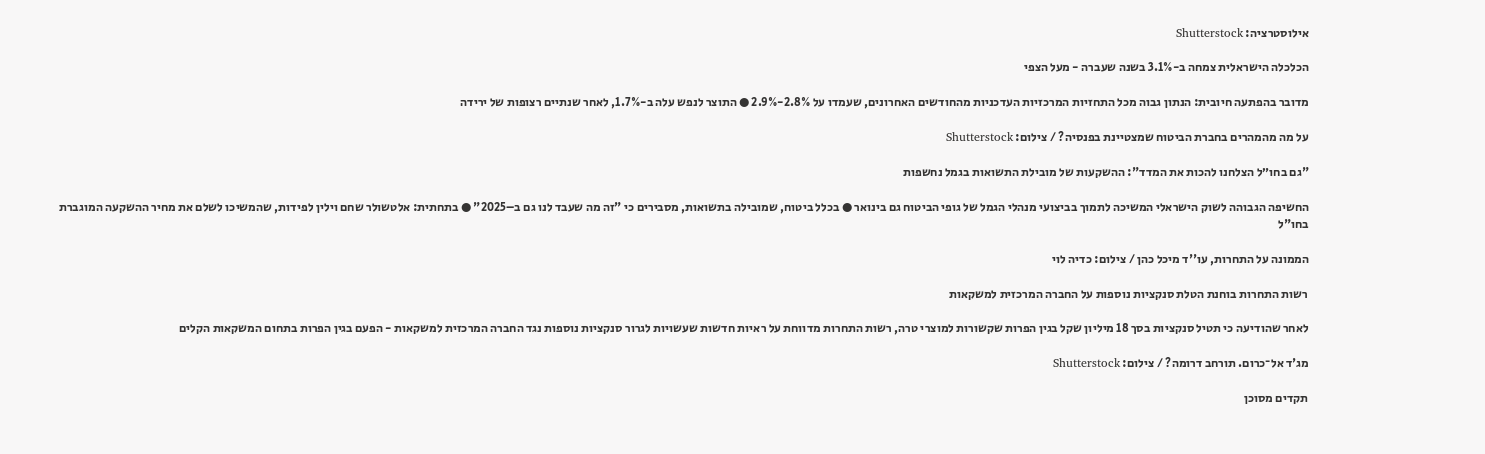אילוסטרציה: Shutterstock

הכלכלה הישראלית צמחה ב-3.1% בשנה שעברה - מעל הצפי

מדובר בהפתעה חיובית: הנתון גבוה מכל התחזיות המרכזיות העדכניות מהחודשים האחרונים, שעמדו על 2.8%-2.9% ● התוצר לנפש עלה ב-1.7%, לאחר שנתיים רצופות של ירידה

על מה מהמהרים בחברת הביטוח שמצטיינת בפנסיה? / צילום: Shutterstock

"גם בחו״ל הצלחנו להכות את המדד": ההשקעות של מובילת התשואות בגמל נחשפות

החשיפה הגבוהה לשוק הישראלי המשיכה לתמוך בביצועי מנהלי הגמל של גופי הביטוח גם בינואר ● בכלל ביטוח, שמובילה בתשואות, מסבירים כי "זה מה שעבד לנו גם ב–2025" ● בתחתית: אלטשולר שחם וילין לפידות, שהמשיכו לשלם את מחיר ההשקעה המוגברת בחו"ל

הממונה על התחרות, עו''ד מיכל כהן / צילום: כדיה לוי

רשות התחרות בוחנת הטלת סנקציות נוספות על החברה המרכזית למשקאות

לאחר שהודיעה כי תטיל סנקציות בסך 18 מיליון שקל בגין הפרות שקשורות למוצרי טרה, רשות התחרות מדווחת על ראיות חדשות שעשויות לגרור סנקציות נוספות נגד החברה המרכזית למשקאות - הפעם בגין הפרות בתחום המשקאות הקלים

מג'ד אל־כרום. תורחב דרומה? / צילום: Shutterstock

תקדים מסוכן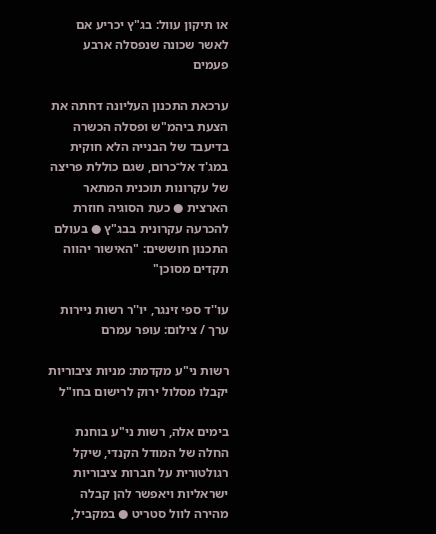או תיקון עוול: בג"ץ יכריע אם לאשר שכונה שנפסלה ארבע פעמים

ערכאת התכנון העליונה דחתה את הצעת ביהמ"ש ופסלה הכשרה בדיעבד של הבנייה הלא חוקית במג'ד אל־כרום, שגם כוללת פריצה של עקרונות תוכנית המתאר הארצית ● כעת הסוגיה חוזרת להכרעה עקרונית בבג"ץ ● בעולם התכנון חוששים: "האישור יהווה תקדים מסוכן"

עו''ד ספי זינגר, יו''ר רשות ניירות ערך / צילום: עופר עמרם

רשות ני"ע מקדמת: מניות ציבוריות יקבלו מסלול ירוק לרישום בחו"ל

בימים אלה, רשות ני"ע בוחנת החלה של המודל הקנדי, שיקל רגולטורית על חברות ציבוריות ישראליות ויאפשר להן קבלה מהירה לוול סטריט ● במקביל,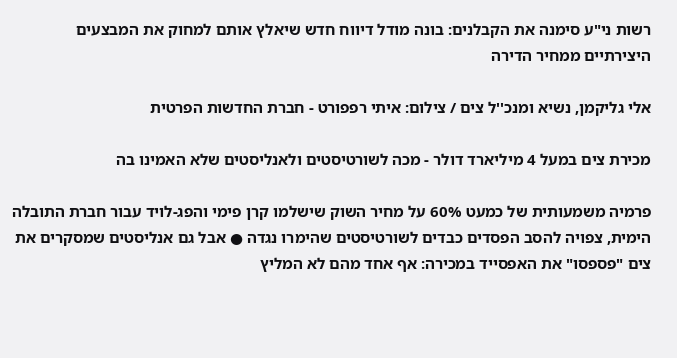רשות ני"ע סימנה את הקבלנים: בונה מודל דיווח חדש שיאלץ אותם למחוק את המבצעים היצירתיים ממחיר הדירה

אלי גליקמן, נשיא ומנכ''ל צים / צילום: איתי רפפורט - חברת החדשות הפרטית

מכירת צים במעל 4 מיליארד דולר - מכה לשורטיסטים ולאנליסטים שלא האמינו בה

פרמיה משמעותית של כמעט 60% על מחיר השוק שישלמו קרן פימי והפג-לויד עבור חברת התובלה הימית, צפויה להסב הפסדים כבדים לשורטיסטים שהימרו נגדה ● אבל גם אנליסטים שמסקרים את צים "פספסו" את האפסייד במכירה: אף אחד מהם לא המליץ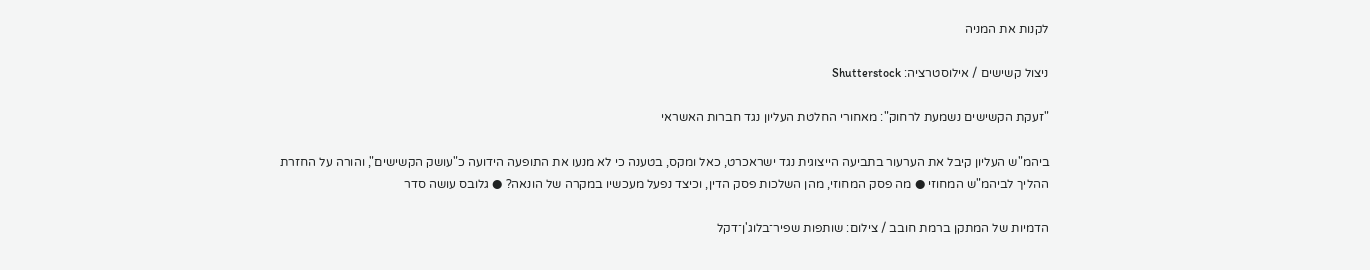לקנות את המניה

ניצול קשישים / אילוסטרציה: Shutterstock

"זעקת הקשישים נשמעת לרחוק": מאחורי החלטת העליון נגד חברות האשראי

ביהמ"ש העליון קיבל את הערעור בתביעה הייצוגית נגד ישראכרט, כאל ומקס, בטענה כי לא מנעו את התופעה הידועה כ"עושק הקשישים", והורה על החזרת ההליך לביהמ"ש המחוזי ● מה פסק המחוזי, מהן השלכות פסק הדין, וכיצד נפעל מעכשיו במקרה של הונאה? ● גלובס עושה סדר

הדמיות של המתקן ברמת חובב / צילום: שותפות שפיר־בלוג'ן־דקל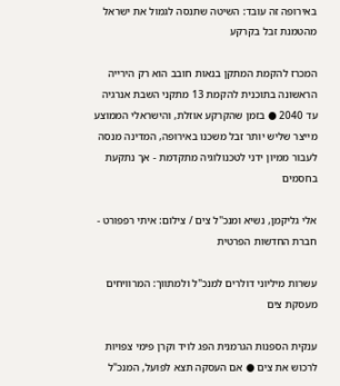באירופה זה עובד: השיטה שתנסה לגמול את ישראל מהטמנת זבל בקרקע

המכרז להקמת המתקן בנאות חובב הוא רק הירייה הראשונה בתוכנית להקמת 13 מתקני השבת אנרגיה עד 2040 ● בזמן שהקרקע אוזלת, והישראלי הממוצע מייצר שליש יותר זבל משכנו באירופה, המדינה מנסה לעבור ממיון ידני לטכנולוגיה מתקדמת - אך נתקעת בחסמים

אלי גליקמן, נשיא ומנכ''ל צים / צילום: איתי רפפורט - חברת החדשות הפרטית

עשרות מיליוני דולרים למנכ"ל ולמתווך: המרוויחים מעסקת צים

ענקית הספנות הגרמנית הפג לויד וקרן פימי צפויות לרכוש את צים ● אם העסקה תצא לפועל, המנכ"ל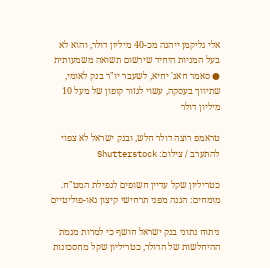אלי גליקמן ייהנה מכ-40 מיליון דולר, והוא לא בעל המניות היחיד שירשום תשואה משמעותית ● סאמר חאג' יחיא, לשעבר יו"ר בנק לאומי, שתיווך בעסקה, עשוי לגזור קופון של מעל 10 מיליון דולר

טראמפ רוצה דולר חלש, ובנק ישראל לא צפוי להתערב / צילום: Shutterstock

כטריליון שקל עדיין חשופים לנפילת המט"ח. מומחים: הגנה מפני תרחישי קיצון גאו-פוליטיים

ניתוח נתוני בנק ישראל חושף כי למרות מגמת ההיחלשות של הדולר, כטריליון שקל מחסכונות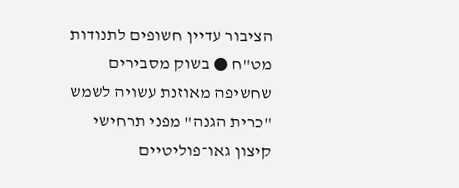הציבור עדיין חשופים לתנודות מט"ח ● בשוק מסבירים שחשיפה מאוזנת עשויה לשמש "כרית הגנה" מפני תרחישי קיצון גאו־פוליטיים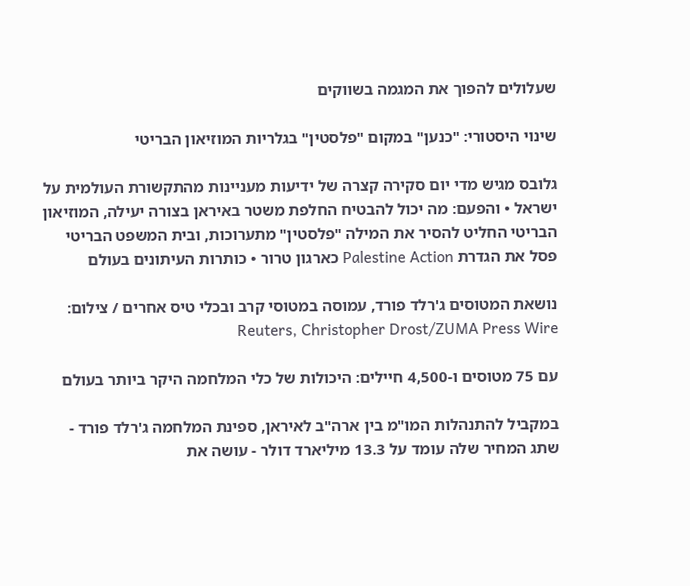שעלולים להפוך את המגמה בשווקים

שינוי היסטורי: "כנען" במקום "פלסטין" בגלריות המוזיאון הבריטי

גלובס מגיש מדי יום סקירה קצרה של ידיעות מעניינות מהתקשורת העולמית על ישראל • והפעם: מה יכול להבטיח החלפת משטר באיראן בצורה יעילה, המוזיאון הבריטי החליט להסיר את המילה "פלסטין" מתערוכות, ובית המשפט הבריטי פסל את הגדרת Palestine Action כארגון טרור • כותרות העיתונים בעולם

נושאת המטוסים ג'רלד פורד, עמוסה במטוסי קרב ובכלי טיס אחרים / צילום: Reuters, Christopher Drost/ZUMA Press Wire

עם 75 מטוסים ו-4,500 חיילים: היכולות של כלי המלחמה היקר ביותר בעולם

במקביל להתנהלות המו"מ בין ארה"ב לאיראן, ספינת המלחמה ג'רלד פורד - שתג המחיר שלה עומד על 13.3 מיליארד דולר - עושה את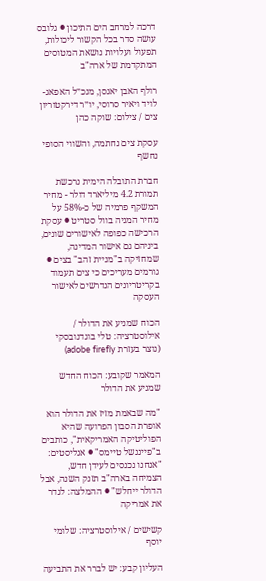דרכה למרחב הים התיכון ● גלובס עושה סדר בכל הקשור ליכולות, תפעול ועלויות נושאת המטוסים המתקדמת של ארה"ב

רולף האבן יאנסן, מנכ״ל האפאג-לויד ויאיר סרוסי, יו״ר דירקטוריון צים / צילום: שוקה כהן

עסקת צים נחתמה, והשווי הסופי נחשף

חברת התובלה הימית נרכשת תמורת 4.2 מיליארד דולר - מחיר המשקף פרמיה של כ-58% על מחיר המניה בוול סטריט ● עסקת הרכישה כפופה לאישורים שונים, ביניהם גם אישור המדינה, שמחזיקה ב"מניית זהב" בצים ● גורמים מעריכים כי צים תעמוד בקריטריונים הנדרשים לאישור העסקה

הכוח שמניע את הדולר / אילוסטרציה: טלי בוגדנובסקי (נוצר בעזרת adobe firefly)

המאמר שקובע: הכוח החדש שמניע את הדולר

"מה שבאמת מזיז את הדולר הוא אופרת הסבון הפרועה שהיא הפוליטיקה האמריקאית", כותבים ב"פייננשל טיימס" ● אנליסטים: "אנחנו נכנסים לעידן חדש, הצמיחה בארה"ב תזנק השנה, אבל הדולר ייחלש" ● ההמלצה: לגדר את אמריקה

קשישים / אילוסטרציה: שלומי יוסף

העליון קבע: יש לברר את התביעה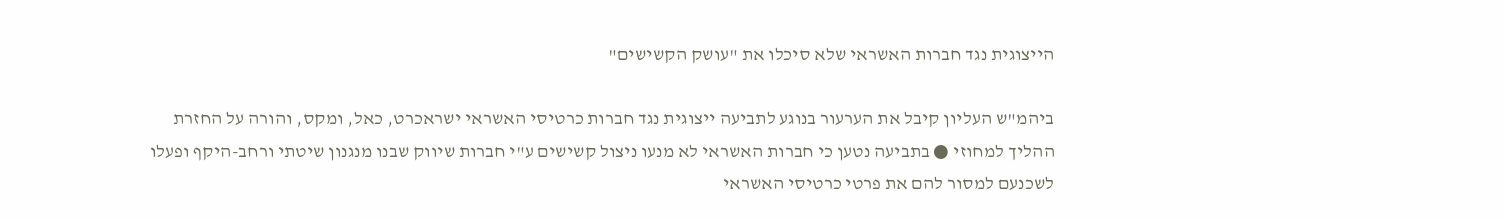הייצוגית נגד חברות האשראי שלא סיכלו את "עושק הקשישים"

ביהמ"ש העליון קיבל את הערעור בנוגע לתביעה ייצוגית נגד חברות כרטיסי האשראי ישראכרט, כאל, ומקס, והורה על החזרת ההליך למחוזי ● בתביעה נטען כי חברות האשראי לא מנעו ניצול קשישים ע"י חברות שיווק שבנו מנגנון שיטתי ורחב-היקף ופעלו לשכנעם למסור להם את פרטי כרטיסי האשראי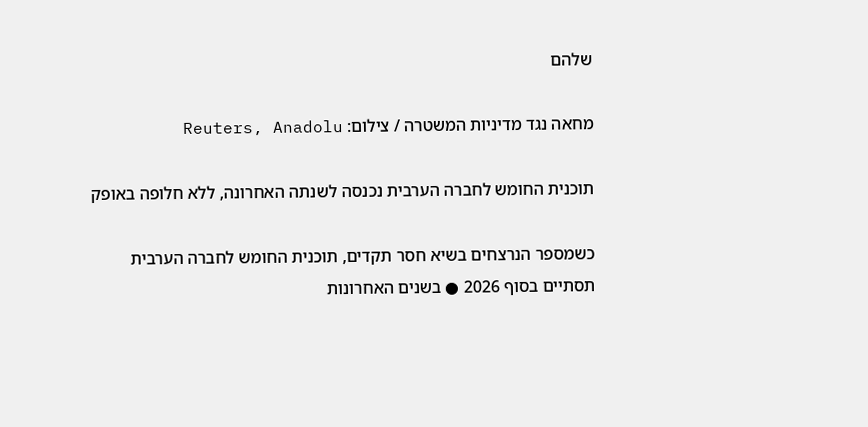שלהם

מחאה נגד מדיניות המשטרה / צילום: Reuters, Anadolu

תוכנית החומש לחברה הערבית נכנסה לשנתה האחרונה, ללא חלופה באופק

כשמספר הנרצחים בשיא חסר תקדים, תוכנית החומש לחברה הערבית תסתיים בסוף 2026 ● בשנים האחרונות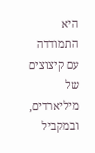היא התמודדה עם קיצוצים של מיליארדים, ובמקביל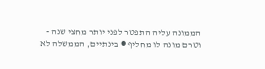הממונה עליה התפטר לפני יותר מחצי שנה - וטרם מונה לו מחליף ● בינתיים, הממשלה לא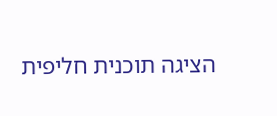הציגה תוכנית חליפית